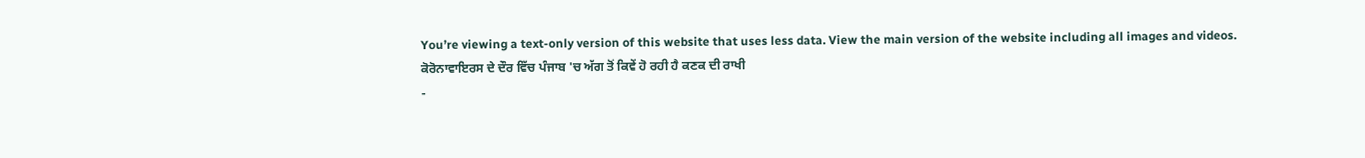You’re viewing a text-only version of this website that uses less data. View the main version of the website including all images and videos.
ਕੋਰੋਨਾਵਾਇਰਸ ਦੇ ਦੌਰ ਵਿੱਚ ਪੰਜਾਬ 'ਚ ਅੱਗ ਤੋਂ ਕਿਵੇਂ ਹੋ ਰਹੀ ਹੈ ਕਣਕ ਦੀ ਰਾਖੀ
-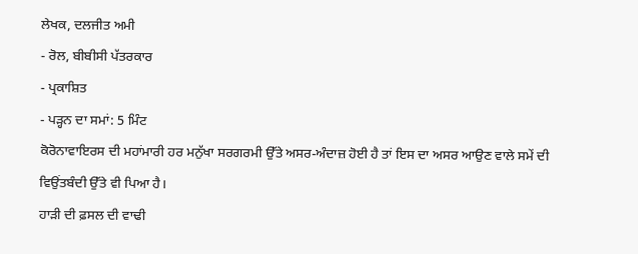ਲੇਖਕ, ਦਲਜੀਤ ਅਮੀ
- ਰੋਲ, ਬੀਬੀਸੀ ਪੱਤਰਕਾਰ
- ਪ੍ਰਕਾਸ਼ਿਤ
- ਪੜ੍ਹਨ ਦਾ ਸਮਾਂ: 5 ਮਿੰਟ
ਕੋਰੋਨਾਵਾਇਰਸ ਦੀ ਮਹਾਂਮਾਰੀ ਹਰ ਮਨੁੱਖਾ ਸਰਗਰਮੀ ਉੱਤੇ ਅਸਰ-ਅੰਦਾਜ਼ ਹੋਈ ਹੈ ਤਾਂ ਇਸ ਦਾ ਅਸਰ ਆਉਣ ਵਾਲੇ ਸਮੇਂ ਦੀ ਵਿਉਂਤਬੰਦੀ ਉੱਤੇ ਵੀ ਪਿਆ ਹੈ।
ਹਾੜੀ ਦੀ ਫ਼ਸਲ ਦੀ ਵਾਢੀ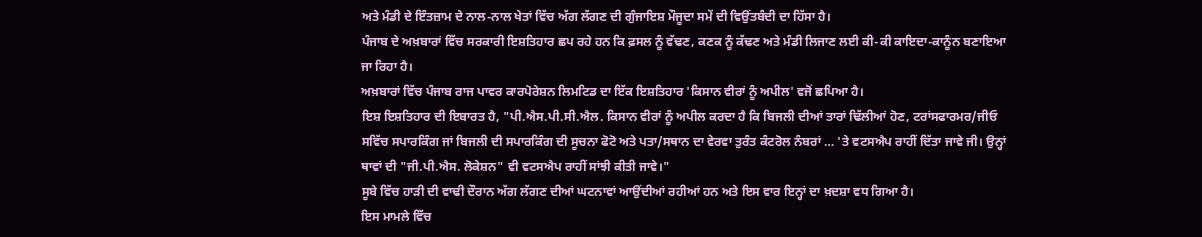ਅਤੇ ਮੰਡੀ ਦੇ ਇੰਤਜ਼ਾਮ ਦੇ ਨਾਲ-ਨਾਲ ਖੇਤਾਂ ਵਿੱਚ ਅੱਗ ਲੱਗਣ ਦੀ ਗੁੰਜਾਇਸ਼ ਮੌਜੂਦਾ ਸਮੇਂ ਦੀ ਵਿਉਂਤਬੰਦੀ ਦਾ ਹਿੱਸਾ ਹੈ।
ਪੰਜਾਬ ਦੇ ਅਖ਼ਬਾਰਾਂ ਵਿੱਚ ਸਰਕਾਰੀ ਇਸ਼ਤਿਹਾਰ ਛਪ ਰਹੇ ਹਨ ਕਿ ਫ਼ਸਲ ਨੂੰ ਵੱਢਣ, ਕਣਕ ਨੂੰ ਕੱਢਣ ਅਤੇ ਮੰਡੀ ਲਿਜਾਣ ਲਈ ਕੀ-ਕੀ ਕਾਇਦਾ-ਕਾਨੂੰਨ ਬਣਾਇਆ ਜਾ ਰਿਹਾ ਹੈ।
ਅਖ਼ਬਾਰਾਂ ਵਿੱਚ ਪੰਜਾਬ ਰਾਜ ਪਾਵਰ ਕਾਰਪੋਰੇਸ਼ਨ ਲਿਮਟਿਡ ਦਾ ਇੱਕ ਇਸ਼ਤਿਹਾਰ 'ਕਿਸਾਨ ਵੀਰਾਂ ਨੂੰ ਅਪੀਲ' ਵਜੋਂ ਛਪਿਆ ਹੈ।
ਇਸ਼ ਇਸ਼ਤਿਹਾਰ ਦੀ ਇਬਾਰਤ ਹੈ, "ਪੀ.ਐਸ.ਪੀ.ਸੀ.ਐਲ. ਕਿਸਾਨ ਵੀਰਾਂ ਨੂੰ ਅਪੀਲ ਕਰਦਾ ਹੈ ਕਿ ਬਿਜਲੀ ਦੀਆਂ ਤਾਰਾਂ ਢਿੱਲੀਆਂ ਹੋਣ, ਟਰਾਂਸਫਾਰਮਰ/ਜੀਓ ਸਵਿੱਚ ਸਪਾਰਕਿੰਗ ਜਾਂ ਬਿਜਲੀ ਦੀ ਸਪਾਰਕਿੰਗ ਦੀ ਸੂਚਨਾ ਫੋਟੋ ਅਤੇ ਪਤਾ/ਸਥਾਨ ਦਾ ਵੇਰਵਾ ਤੁਰੰਤ ਕੰਟਰੋਲ ਨੰਬਰਾਂ … 'ਤੇ ਵਟਸਐਪ ਰਾਹੀਂ ਦਿੱਤਾ ਜਾਵੇ ਜੀ। ਉਨ੍ਹਾਂ ਥਾਵਾਂ ਦੀ "ਜੀ.ਪੀ.ਐਸ. ਲੋਕੇਸ਼ਨ" ਵੀ ਵਟਸਐਪ ਰਾਹੀਂ ਸਾਂਝੀ ਕੀਤੀ ਜਾਵੇ।"
ਸੂਬੇ ਵਿੱਚ ਹਾੜੀ ਦੀ ਵਾਢੀ ਦੌਰਾਨ ਅੱਗ ਲੱਗਣ ਦੀਆਂ ਘਟਨਾਵਾਂ ਆਉਂਦੀਆਂ ਰਹੀਆਂ ਹਨ ਅਤੇ ਇਸ ਵਾਰ ਇਨ੍ਹਾਂ ਦਾ ਖ਼ਦਸ਼ਾ ਵਧ ਗਿਆ ਹੈ।
ਇਸ ਮਾਮਲੇ ਵਿੱਚ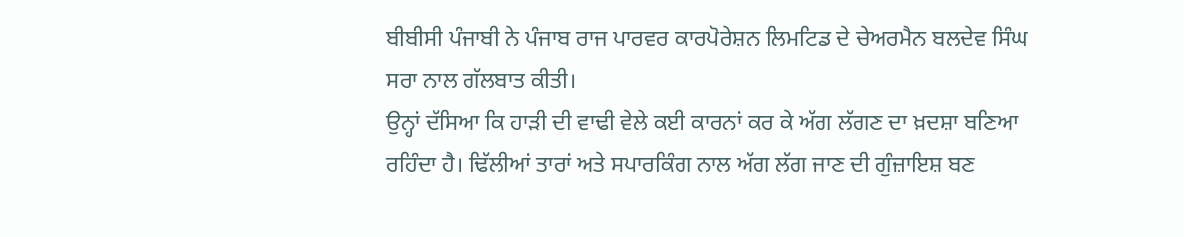ਬੀਬੀਸੀ ਪੰਜਾਬੀ ਨੇ ਪੰਜਾਬ ਰਾਜ ਪਾਰਵਰ ਕਾਰਪੋਰੇਸ਼ਨ ਲਿਮਟਿਡ ਦੇ ਚੇਅਰਮੈਨ ਬਲਦੇਵ ਸਿੰਘ ਸਰਾ ਨਾਲ ਗੱਲਬਾਤ ਕੀਤੀ।
ਉਨ੍ਹਾਂ ਦੱਸਿਆ ਕਿ ਹਾੜੀ ਦੀ ਵਾਢੀ ਵੇਲੇ ਕਈ ਕਾਰਨਾਂ ਕਰ ਕੇ ਅੱਗ ਲੱਗਣ ਦਾ ਖ਼ਦਸ਼ਾ ਬਣਿਆ ਰਹਿੰਦਾ ਹੈ। ਢਿੱਲੀਆਂ ਤਾਰਾਂ ਅਤੇ ਸਪਾਰਕਿੰਗ ਨਾਲ ਅੱਗ ਲੱਗ ਜਾਣ ਦੀ ਗੁੰਜ਼ਾਇਸ਼ ਬਣ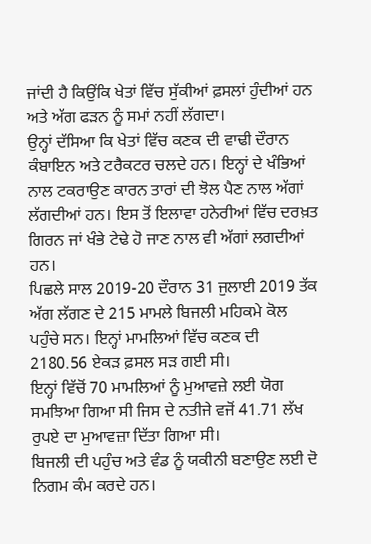ਜਾਂਦੀ ਹੈ ਕਿਉਂਕਿ ਖੇਤਾਂ ਵਿੱਚ ਸੁੱਕੀਆਂ ਫ਼ਸਲਾਂ ਹੁੰਦੀਆਂ ਹਨ ਅਤੇ ਅੱਗ ਫੜਨ ਨੂੰ ਸਮਾਂ ਨਹੀਂ ਲੱਗਦਾ।
ਉਨ੍ਹਾਂ ਦੱਸਿਆ ਕਿ ਖੇਤਾਂ ਵਿੱਚ ਕਣਕ ਦੀ ਵਾਢੀ ਦੌਰਾਨ ਕੰਬਾਇਨ ਅਤੇ ਟਰੈਕਟਰ ਚਲਦੇ ਹਨ। ਇਨ੍ਹਾਂ ਦੇ ਖੰਭਿਆਂ ਨਾਲ ਟਕਰਾਉਣ ਕਾਰਨ ਤਾਰਾਂ ਦੀ ਝੋਲ ਪੈਣ ਨਾਲ ਅੱਗਾਂ ਲੱਗਦੀਆਂ ਹਨ। ਇਸ ਤੋਂ ਇਲਾਵਾ ਹਨੇਰੀਆਂ ਵਿੱਚ ਦਰਖ਼ਤ ਗਿਰਨ ਜਾਂ ਖੰਭੇ ਟੇਢੇ ਹੋ ਜਾਣ ਨਾਲ ਵੀ ਅੱਗਾਂ ਲਗਦੀਆਂ ਹਨ।
ਪਿਛਲੇ ਸਾਲ 2019-20 ਦੌਰਾਨ 31 ਜੁਲਾਈ 2019 ਤੱਕ ਅੱਗ ਲੱਗਣ ਦੇ 215 ਮਾਮਲੇ ਬਿਜਲੀ ਮਹਿਕਮੇ ਕੋਲ ਪਹੁੰਚੇ ਸਨ। ਇਨ੍ਹਾਂ ਮਾਮਲਿਆਂ ਵਿੱਚ ਕਣਕ ਦੀ 2180.56 ਏਕੜ ਫ਼ਸਲ ਸੜ ਗਈ ਸੀ।
ਇਨ੍ਹਾਂ ਵਿੱਚੋਂ 70 ਮਾਮਲਿਆਂ ਨੂੰ ਮੁਆਵਜ਼ੇ ਲਈ ਯੋਗ ਸਮਝਿਆ ਗਿਆ ਸੀ ਜਿਸ ਦੇ ਨਤੀਜੇ ਵਜੋਂ 41.71 ਲੱਖ ਰੁਪਏ ਦਾ ਮੁਆਵਜ਼ਾ ਦਿੱਤਾ ਗਿਆ ਸੀ।
ਬਿਜਲੀ ਦੀ ਪਹੁੰਚ ਅਤੇ ਵੰਡ ਨੂੰ ਯਕੀਨੀ ਬਣਾਉਣ ਲਈ ਦੋ ਨਿਗਮ ਕੰਮ ਕਰਦੇ ਹਨ।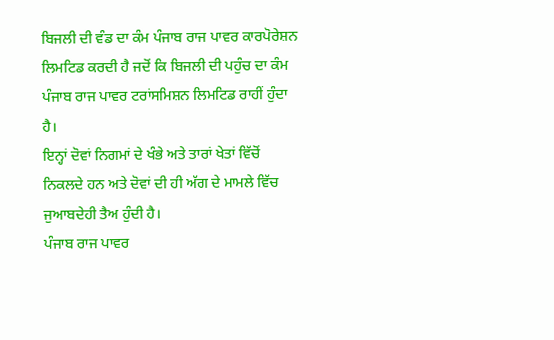ਬਿਜਲੀ ਦੀ ਵੰਡ ਦਾ ਕੰਮ ਪੰਜਾਬ ਰਾਜ ਪਾਵਰ ਕਾਰਪੋਰੇਸ਼ਨ ਲਿਮਟਿਡ ਕਰਦੀ ਹੈ ਜਦੋਂ ਕਿ ਬਿਜਲੀ ਦੀ ਪਹੁੰਚ ਦਾ ਕੰਮ ਪੰਜਾਬ ਰਾਜ ਪਾਵਰ ਟਰਾਂਸਮਿਸ਼ਨ ਲਿਮਟਿਡ ਰਾਹੀਂ ਹੁੰਦਾ ਹੈ।
ਇਨ੍ਹਾਂ ਦੋਵਾਂ ਨਿਗਮਾਂ ਦੇ ਖੰਭੇ ਅਤੇ ਤਾਰਾਂ ਖੇਤਾਂ ਵਿੱਚੋਂ ਨਿਕਲਦੇ ਹਨ ਅਤੇ ਦੋਵਾਂ ਦੀ ਹੀ ਅੱਗ ਦੇ ਮਾਮਲੇ ਵਿੱਚ ਜੁਆਬਦੇਹੀ ਤੈਅ ਹੁੰਦੀ ਹੈ।
ਪੰਜਾਬ ਰਾਜ ਪਾਵਰ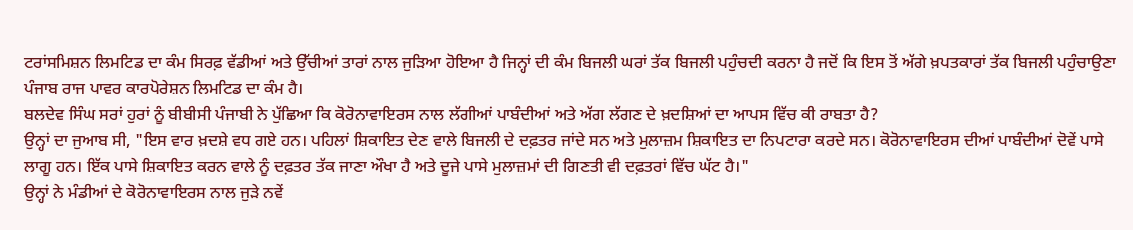ਟਰਾਂਸਮਿਸ਼ਨ ਲਿਮਟਿਡ ਦਾ ਕੰਮ ਸਿਰਫ਼ ਵੱਡੀਆਂ ਅਤੇ ਉੱਚੀਆਂ ਤਾਰਾਂ ਨਾਲ ਜੁੜਿਆ ਹੋਇਆ ਹੈ ਜਿਨ੍ਹਾਂ ਦੀ ਕੰਮ ਬਿਜਲੀ ਘਰਾਂ ਤੱਕ ਬਿਜਲੀ ਪਹੁੰਚਦੀ ਕਰਨਾ ਹੈ ਜਦੋਂ ਕਿ ਇਸ ਤੋਂ ਅੱਗੇ ਖ਼ਪਤਕਾਰਾਂ ਤੱਕ ਬਿਜਲੀ ਪਹੁੰਚਾਉਣਾ ਪੰਜਾਬ ਰਾਜ ਪਾਵਰ ਕਾਰਪੋਰੇਸ਼ਨ ਲਿਮਟਿਡ ਦਾ ਕੰਮ ਹੈ।
ਬਲਦੇਵ ਸਿੰਘ ਸਰਾਂ ਹੁਰਾਂ ਨੂੰ ਬੀਬੀਸੀ ਪੰਜਾਬੀ ਨੇ ਪੁੱਛਿਆ ਕਿ ਕੋਰੋਨਾਵਾਇਰਸ ਨਾਲ ਲੱਗੀਆਂ ਪਾਬੰਦੀਆਂ ਅਤੇ ਅੱਗ ਲੱਗਣ ਦੇ ਖ਼ਦਸ਼ਿਆਂ ਦਾ ਆਪਸ ਵਿੱਚ ਕੀ ਰਾਬਤਾ ਹੈ?
ਉਨ੍ਹਾਂ ਦਾ ਜੁਆਬ ਸੀ, "ਇਸ ਵਾਰ ਖ਼ਦਸ਼ੇ ਵਧ ਗਏ ਹਨ। ਪਹਿਲਾਂ ਸ਼ਿਕਾਇਤ ਦੇਣ ਵਾਲੇ ਬਿਜਲੀ ਦੇ ਦਫ਼ਤਰ ਜਾਂਦੇ ਸਨ ਅਤੇ ਮੁਲਾਜ਼ਮ ਸ਼ਿਕਾਇਤ ਦਾ ਨਿਪਟਾਰਾ ਕਰਦੇ ਸਨ। ਕੋਰੋਨਾਵਾਇਰਸ ਦੀਆਂ ਪਾਬੰਦੀਆਂ ਦੋਵੇਂ ਪਾਸੇ ਲਾਗੂ ਹਨ। ਇੱਕ ਪਾਸੇ ਸ਼ਿਕਾਇਤ ਕਰਨ ਵਾਲੇ ਨੂੰ ਦਫ਼ਤਰ ਤੱਕ ਜਾਣਾ ਔਖਾ ਹੈ ਅਤੇ ਦੂਜੇ ਪਾਸੇ ਮੁਲਾਜ਼ਮਾਂ ਦੀ ਗਿਣਤੀ ਵੀ ਦਫ਼ਤਰਾਂ ਵਿੱਚ ਘੱਟ ਹੈ।"
ਉਨ੍ਹਾਂ ਨੇ ਮੰਡੀਆਂ ਦੇ ਕੋਰੋਨਾਵਾਇਰਸ ਨਾਲ ਜੁੜੇ ਨਵੇਂ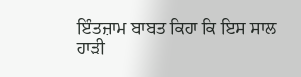ਇੰਤਜ਼ਾਮ ਬਾਬਤ ਕਿਹਾ ਕਿ ਇਸ ਸਾਲ ਹਾੜੀ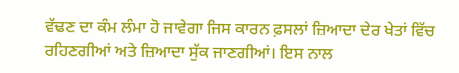ਵੱਢਣ ਦਾ ਕੰਮ ਲੰਮਾ ਹੋ ਜਾਵੇਗਾ ਜਿਸ ਕਾਰਨ ਫ਼ਸਲਾਂ ਜ਼ਿਆਦਾ ਦੇਰ ਖੇਤਾਂ ਵਿੱਚ ਰਹਿਣਗੀਆਂ ਅਤੇ ਜ਼ਿਆਦਾ ਸੁੱਕ ਜਾਣਗੀਆਂ। ਇਸ ਨਾਲ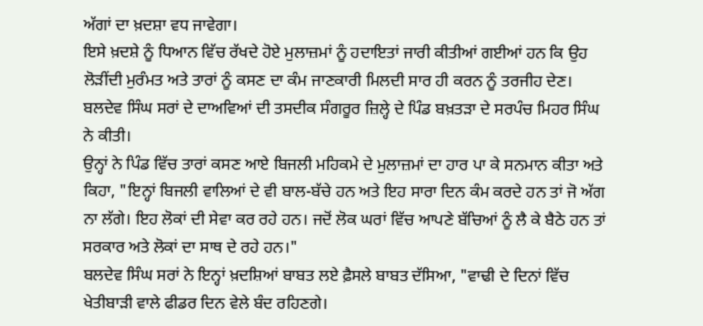ਅੱਗਾਂ ਦਾ ਖ਼ਦਸ਼ਾ ਵਧ ਜਾਵੇਗਾ।
ਇਸੇ ਖ਼ਦਸ਼ੇ ਨੂੰ ਧਿਆਨ ਵਿੱਚ ਰੱਖਦੇ ਹੋਏ ਮੁਲਾਜ਼ਮਾਂ ਨੂੰ ਹਦਾਇਤਾਂ ਜਾਰੀ ਕੀਤੀਆਂ ਗਈਆਂ ਹਨ ਕਿ ਉਹ ਲੋੜੀਂਦੀ ਮੁਰੰਮਤ ਅਤੇ ਤਾਰਾਂ ਨੂੰ ਕਸਣ ਦਾ ਕੰਮ ਜਾਣਕਾਰੀ ਮਿਲਦੀ ਸਾਰ ਹੀ ਕਰਨ ਨੂੰ ਤਰਜੀਹ ਦੇਣ।
ਬਲਦੇਵ ਸਿੰਘ ਸਰਾਂ ਦੇ ਦਾਅਵਿਆਂ ਦੀ ਤਸਦੀਕ ਸੰਗਰੂਰ ਜ਼ਿਲ੍ਹੇ ਦੇ ਪਿੰਡ ਬਖ਼ਤੜਾ ਦੇ ਸਰਪੰਚ ਮਿਹਰ ਸਿੰਘ ਨੇ ਕੀਤੀ।
ਉਨ੍ਹਾਂ ਨੇ ਪਿੰਡ ਵਿੱਚ ਤਾਰਾਂ ਕਸਣ ਆਏ ਬਿਜਲੀ ਮਹਿਕਮੇ ਦੇ ਮੁਲਾਜ਼ਮਾਂ ਦਾ ਹਾਰ ਪਾ ਕੇ ਸਨਮਾਨ ਕੀਤਾ ਅਤੇ ਕਿਹਾ, "ਇਨ੍ਹਾਂ ਬਿਜਲੀ ਵਾਲਿਆਂ ਦੇ ਵੀ ਬਾਲ-ਬੱਚੇ ਹਨ ਅਤੇ ਇਹ ਸਾਰਾ ਦਿਨ ਕੰਮ ਕਰਦੇ ਹਨ ਤਾਂ ਜੋ ਅੱਗ ਨਾ ਲੱਗੇ। ਇਹ ਲੋਕਾਂ ਦੀ ਸੇਵਾ ਕਰ ਰਹੇ ਹਨ। ਜਦੋਂ ਲੋਕ ਘਰਾਂ ਵਿੱਚ ਆਪਣੇ ਬੱਚਿਆਂ ਨੂੰ ਲੈ ਕੇ ਬੈਠੇ ਹਨ ਤਾਂ ਸਰਕਾਰ ਅਤੇ ਲੋਕਾਂ ਦਾ ਸਾਥ ਦੇ ਰਹੇ ਹਨ।"
ਬਲਦੇਵ ਸਿੰਘ ਸਰਾਂ ਨੇ ਇਨ੍ਹਾਂ ਖ਼ਦਸ਼ਿਆਂ ਬਾਬਤ ਲਏ ਫ਼ੈਸਲੇ ਬਾਬਤ ਦੱਸਿਆ, "ਵਾਢੀ ਦੇ ਦਿਨਾਂ ਵਿੱਚ ਖੇਤੀਬਾੜੀ ਵਾਲੇ ਫੀਡਰ ਦਿਨ ਵੇਲੇ ਬੰਦ ਰਹਿਣਗੇ।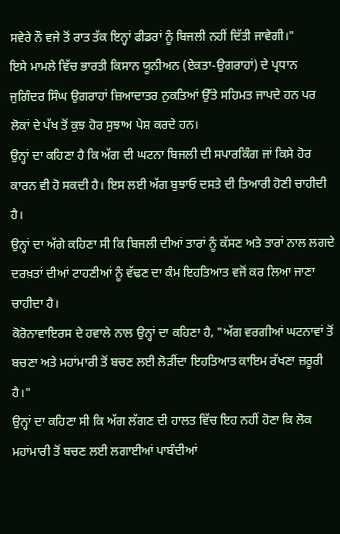ਸਵੇਰੇ ਨੌ ਵਜੇ ਤੋਂ ਰਾਤ ਤੱਕ ਇਨ੍ਹਾਂ ਫੀਡਰਾਂ ਨੂੰ ਬਿਜਲੀ ਨਹੀਂ ਦਿੱਤੀ ਜਾਵੇਗੀ।"
ਇਸੇ ਮਾਮਲੇ ਵਿੱਚ ਭਾਰਤੀ ਕਿਸਾਨ ਯੂਨੀਅਨ (ਏਕਤਾ-ਉਗਰਾਹਾਂ) ਦੇ ਪ੍ਰਧਾਨ ਜੁਗਿੰਦਰ ਸਿੰਘ ਉਗਰਾਹਾਂ ਜ਼ਿਆਦਾਤਰ ਨੁਕਤਿਆਂ ਉੱਤੇ ਸਹਿਮਤ ਜਾਪਦੇ ਹਨ ਪਰ ਲੋਕਾਂ ਦੇ ਪੱਖ ਤੋਂ ਕੁਝ ਹੋਰ ਸੁਝਾਅ ਪੇਸ਼ ਕਰਦੇ ਹਨ।
ਉਨ੍ਹਾਂ ਦਾ ਕਹਿਣਾ ਹੈ ਕਿ ਅੱਗ ਦੀ ਘਟਨਾ ਬਿਜਲੀ ਦੀ ਸਪਾਰਕਿੰਗ ਜਾਂ ਕਿਸੇ ਹੋਰ ਕਾਰਨ ਵੀ ਹੋ ਸਕਦੀ ਹੈ। ਇਸ ਲਈ ਅੱਗ ਬੁਝਾਓ ਦਸਤੇ ਦੀ ਤਿਆਰੀ ਹੋਣੀ ਚਾਹੀਦੀ ਹੈ।
ਉਨ੍ਹਾਂ ਦਾ ਅੱਗੇ ਕਹਿਣਾ ਸੀ ਕਿ ਬਿਜਲੀ ਦੀਆਂ ਤਾਰਾਂ ਨੂੰ ਕੱਸਣ ਅਤੇ ਤਾਰਾਂ ਨਾਲ ਲਗਦੇ ਦਰਖ਼ਤਾਂ ਦੀਆਂ ਟਾਹਣੀਆਂ ਨੂੰ ਵੱਢਣ ਦਾ ਕੰਮ ਇਹਤਿਆਤ ਵਜੋਂ ਕਰ ਲਿਆ ਜਾਣਾ ਚਾਹੀਦਾ ਹੈ।
ਕੋਰੋਨਾਵਾਇਰਸ ਦੇ ਹਵਾਲੇ ਨਾਲ ਉਨ੍ਹਾਂ ਦਾ ਕਹਿਣਾ ਹੈ, "ਅੱਗ ਵਰਗੀਆਂ ਘਟਨਾਵਾਂ ਤੋਂ ਬਚਣਾ ਅਤੇ ਮਹਾਂਮਾਰੀ ਤੋਂ ਬਚਣ ਲਈ ਲੋੜੀਂਦਾ ਇਹਤਿਆਤ ਕਾਇਮ ਰੱਖਣਾ ਜ਼ਰੂਰੀ ਹੈ।"
ਉਨ੍ਹਾਂ ਦਾ ਕਹਿਣਾ ਸੀ ਕਿ ਅੱਗ ਲੱਗਣ ਦੀ ਹਾਲਤ ਵਿੱਚ ਇਹ ਨਹੀਂ ਹੋਣਾ ਕਿ ਲੋਕ ਮਹਾਂਮਾਰੀ ਤੋਂ ਬਚਣ ਲਈ ਲਗਾਈਆਂ ਪਾਬੰਦੀਆਂ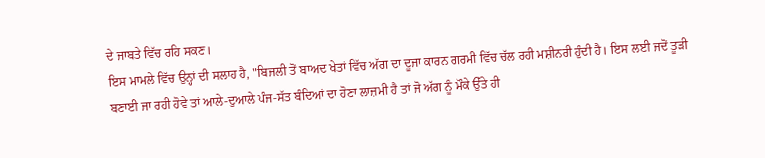ਦੇ ਜਾਬਤੇ ਵਿੱਚ ਰਹਿ ਸਕਣ।
ਇਸ ਮਾਮਲੇ ਵਿੱਚ ਉਨ੍ਹਾਂ ਦੀ ਸਲਾਹ ਹੈ, "ਬਿਜਲੀ ਤੋਂ ਬਾਅਦ ਖੇਤਾਂ ਵਿੱਚ ਅੱਗ ਦਾ ਦੂਜਾ ਕਾਰਨ ਗਰਮੀ ਵਿੱਚ ਚੱਲ ਰਹੀ ਮਸ਼ੀਨਰੀ ਹੁੰਦੀ ਹੈ। ਇਸ ਲਈ ਜਦੋਂ ਤੂੜੀ ਬਣਾਈ ਜਾ ਰਹੀ ਹੋਵੇ ਤਾਂ ਆਲੇ-ਦੁਆਲੇ ਪੰਜ-ਸੱਤ ਬੰਦਿਆਂ ਦਾ ਹੋਣਾ ਲਾਜ਼ਮੀ ਹੈ ਤਾਂ ਜੋ ਅੱਗ ਨੂੰ ਮੌਕੇ ਉੱਤੇ ਹੀ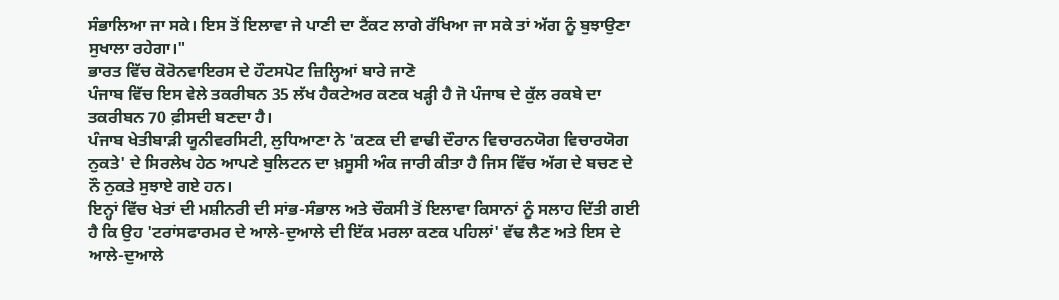ਸੰਭਾਲਿਆ ਜਾ ਸਕੇ। ਇਸ ਤੋਂ ਇਲਾਵਾ ਜੇ ਪਾਣੀ ਦਾ ਟੈਂਕਟ ਲਾਗੇ ਰੱਖਿਆ ਜਾ ਸਕੇ ਤਾਂ ਅੱਗ ਨੂੰ ਬੁਝਾਉਣਾ ਸੁਖਾਲਾ ਰਹੇਗਾ।"
ਭਾਰਤ ਵਿੱਚ ਕੋਰੋਨਵਾਇਰਸ ਦੇ ਹੌਟਸਪੋਟ ਜ਼ਿਲ੍ਹਿਆਂ ਬਾਰੇ ਜਾਣੋ
ਪੰਜਾਬ ਵਿੱਚ ਇਸ ਵੇਲੇ ਤਕਰੀਬਨ 35 ਲੱਖ ਹੈਕਟੇਅਰ ਕਣਕ ਖੜ੍ਹੀ ਹੈ ਜੋ ਪੰਜਾਬ ਦੇ ਕੁੱਲ ਰਕਬੇ ਦਾ ਤਕਰੀਬਨ 70 ਫ਼ੀਸਦੀ ਬਣਦਾ ਹੈ।
ਪੰਜਾਬ ਖੇਤੀਬਾੜੀ ਯੂਨੀਵਰਸਿਟੀ, ਲੁਧਿਆਣਾ ਨੇ 'ਕਣਕ ਦੀ ਵਾਢੀ ਦੌਰਾਨ ਵਿਚਾਰਨਯੋਗ ਵਿਚਾਰਯੋਗ ਨੁਕਤੇ' ਦੇ ਸਿਰਲੇਖ ਹੇਠ ਆਪਣੇ ਬੁਲਿਟਨ ਦਾ ਖ਼ਸੂਸੀ ਅੰਕ ਜਾਰੀ ਕੀਤਾ ਹੈ ਜਿਸ ਵਿੱਚ ਅੱਗ ਦੇ ਬਚਣ ਦੇ ਨੌ ਨੁਕਤੇ ਸੁਝਾਏ ਗਏ ਹਨ।
ਇਨ੍ਹਾਂ ਵਿੱਚ ਖੇਤਾਂ ਦੀ ਮਸ਼ੀਨਰੀ ਦੀ ਸਾਂਭ-ਸੰਭਾਲ ਅਤੇ ਚੌਕਸੀ ਤੋਂ ਇਲਾਵਾ ਕਿਸਾਨਾਂ ਨੂੰ ਸਲਾਹ ਦਿੱਤੀ ਗਈ ਹੈ ਕਿ ਉਹ 'ਟਰਾਂਸਫਾਰਮਰ ਦੇ ਆਲੇ-ਦੁਆਲੇ ਦੀ ਇੱਕ ਮਰਲਾ ਕਣਕ ਪਹਿਲਾਂ' ਵੱਢ ਲੈਣ ਅਤੇ ਇਸ ਦੇ ਆਲੇ-ਦੁਆਲੇ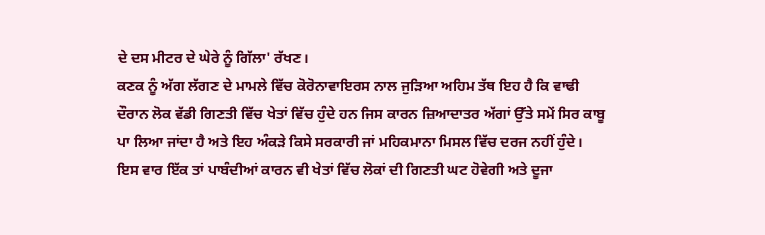ਦੇ ਦਸ ਮੀਟਰ ਦੇ ਘੇਰੇ ਨੂੰ ਗਿੱਲਾ' ਰੱਖਣ।
ਕਣਕ ਨੂੰ ਅੱਗ ਲੱਗਣ ਦੇ ਮਾਮਲੇ ਵਿੱਚ ਕੋਰੋਨਾਵਾਇਰਸ ਨਾਲ ਜੁੜਿਆ ਅਹਿਮ ਤੱਥ ਇਹ ਹੈ ਕਿ ਵਾਢੀ ਦੌਰਾਨ ਲੋਕ ਵੱਡੀ ਗਿਣਤੀ ਵਿੱਚ ਖੇਤਾਂ ਵਿੱਚ ਹੁੰਦੇ ਹਨ ਜਿਸ ਕਾਰਨ ਜ਼ਿਆਦਾਤਰ ਅੱਗਾਂ ਉੱਤੇ ਸਮੇਂ ਸਿਰ ਕਾਬੂ ਪਾ ਲਿਆ ਜਾਂਦਾ ਹੈ ਅਤੇ ਇਹ ਅੰਕੜੇ ਕਿਸੇ ਸਰਕਾਰੀ ਜਾਂ ਮਹਿਕਮਾਨਾ ਮਿਸਲ ਵਿੱਚ ਦਰਜ ਨਹੀਂ ਹੁੰਦੇ।
ਇਸ ਵਾਰ ਇੱਕ ਤਾਂ ਪਾਬੰਦੀਆਂ ਕਾਰਨ ਵੀ ਖੇਤਾਂ ਵਿੱਚ ਲੋਕਾਂ ਦੀ ਗਿਣਤੀ ਘਟ ਹੋਵੇਗੀ ਅਤੇ ਦੂਜਾ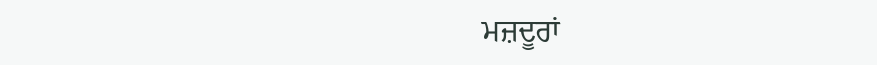ਮਜ਼ਦੂਰਾਂ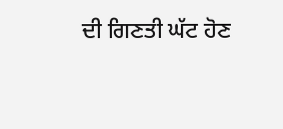ਦੀ ਗਿਣਤੀ ਘੱਟ ਹੋਣ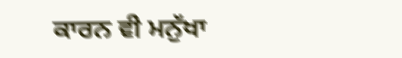ਕਾਰਨ ਵੀ ਮਨੁੱਖਾ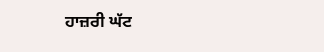ਹਾਜ਼ਰੀ ਘੱਟ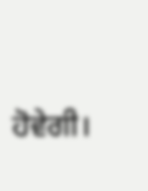ਹੋਵੇਗੀ।